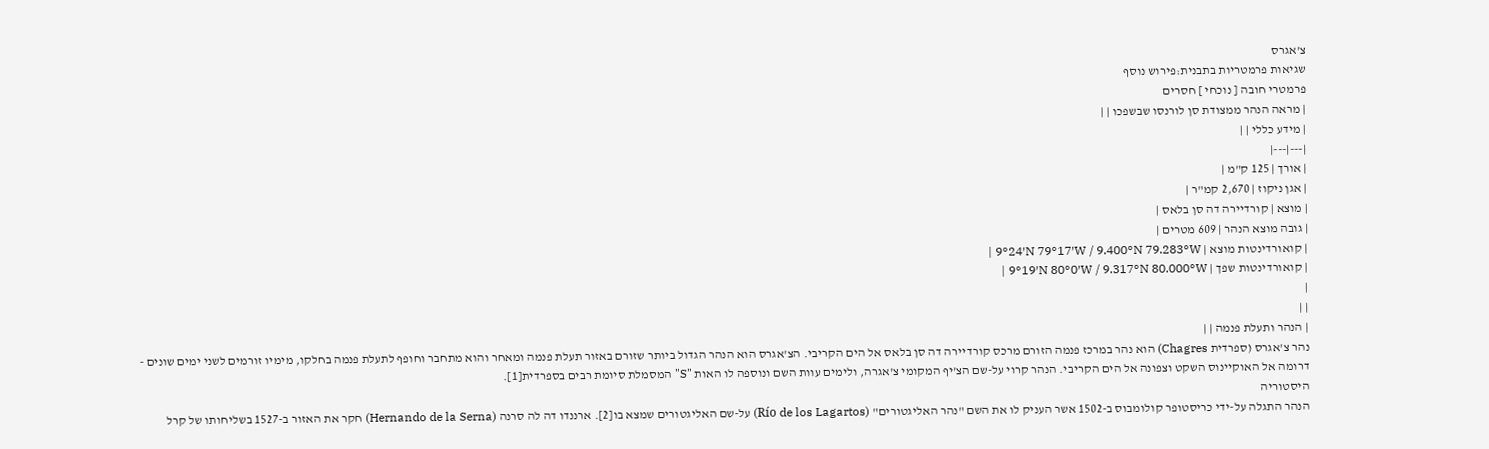צ'אגרס
שגיאות פרמטריות בתבנית:פירוש נוסף
פרמטרי חובה [ נוכחי ] חסרים
| מראה הנהר ממצודת סן לורנסו שבשפכו | |
| מידע כללי | |
|---|---|
| אורך | 125 ק"מ |
| אגן ניקוז | 2,670 קמ"ר |
| מוצא | קורדיירה דה סן בלאס |
| גובה מוצא הנהר | 609 מטרים |
| קואורדינטות מוצא | 9°24′N 79°17′W / 9.400°N 79.283°W |
| קואורדינטות שפך | 9°19′N 80°0′W / 9.317°N 80.000°W |
|
| |
| הנהר ותעלת פנמה | |
נהר צ'אגרס (ספרדית Chagres) הוא נהר במרכז פנמה הזורם מרכס קורדיירה דה סן בלאס אל הים הקריבי. הצ'אגרס הוא הנהר הגדול ביותר שזורם באזור תעלת פנמה ומאחר והוא מתחבר וחופף לתעלת פנמה בחלקו, מימיו זורמים לשני ימים שונים - דרומה אל האוקיינוס השקט וצפונה אל הים הקריבי. הנהר קרוי על-שם הצ'יף המקומי צ'אגרה, ולימים עוות השם ונוספה לו האות "S" המסמלת סיומת רבים בספרדית[1].
היסטוריה
הנהר התגלה על-ידי כריסטופר קולומבוס ב-1502 אשר העניק לו את השם "נהר האליגטורים" (Río de los Lagartos) על-שם האליגטורים שמצא בו[2]. ארננדו דה לה סרנה (Hernando de la Serna) חקר את האזור ב-1527 בשליחותו של קרל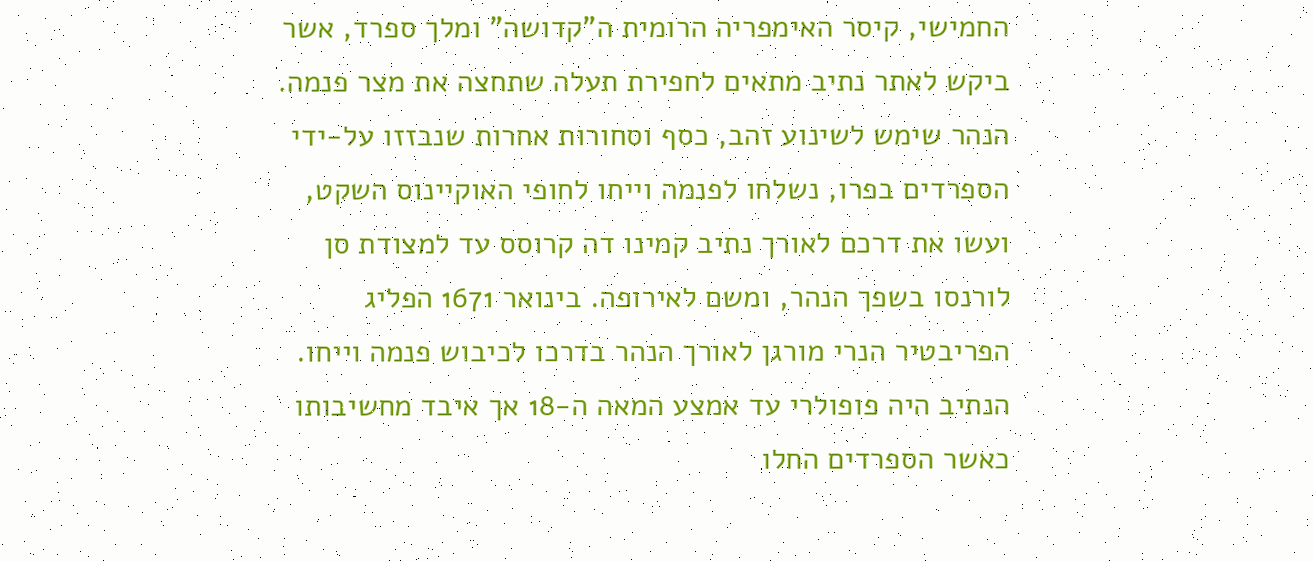החמישי, קיסר האימפריה הרומית ה"קדושה" ומלך ספרד, אשר ביקש לאתר נתיב מתאים לחפירת תעלה שתחצה את מצר פנמה. הנהר שימש לשינוע זהב, כסף וסחורות אחרות שנבזזו על-ידי הספרדים בפרו, נשלחו לפנמה וייחו לחופי האוקיינוס השקט, ועשו את דרכם לאורך נתיב קמינו דה קרוסס עד למצודת סן לורנסו בשפך הנהר, ומשם לאירופה. בינואר 1671 הפליג הפריבטיר הנרי מורגן לאורך הנהר בדרכו לכיבוש פנמה וייחו. הנתיב היה פופולרי עד אמצע המאה ה-18 אך איבד מחשיבותו כאשר הספרדים החלו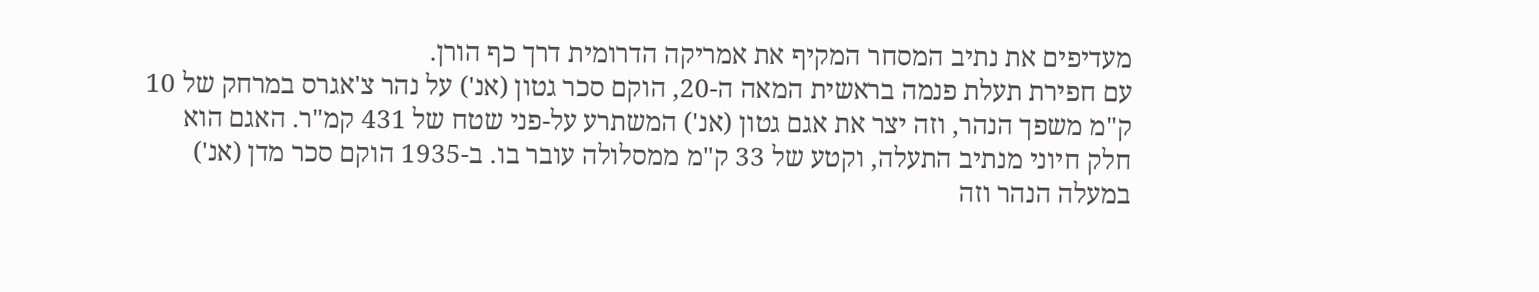מעדיפים את נתיב המסחר המקיף את אמריקה הדרומית דרך כף הורן.
עם חפירת תעלת פנמה בראשית המאה ה-20, הוקם סכר גטון (אנ') על נהר צ'אגרס במרחק של 10 ק"מ משפך הנהר, וזה יצר את אגם גטון (אנ') המשתרע על-פני שטח של 431 קמ"ר. האגם הוא חלק חיוני מנתיב התעלה, וקטע של 33 ק"מ ממסלולה עובר בו. ב-1935 הוקם סכר מדן (אנ') במעלה הנהר וזה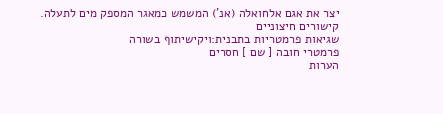יצר את אגם אלחואלה (אנ') המשמש כמאגר המספק מים לתעלה.
קישורים חיצוניים
שגיאות פרמטריות בתבנית:ויקישיתוף בשורה
פרמטרי חובה [ שם ] חסרים
הערות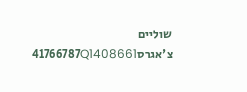שוליים
צ'אגרס41766787Q1408661